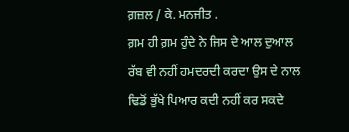ਗ਼ਜ਼ਲ / ਕੇ. ਮਨਜੀਤ .
ਗ਼ਮ ਹੀ ਗ਼ਮ ਹੁੰਦੇ ਨੇ ਜਿਸ ਦੇ ਆਲ ਦੁਆਲ
ਰੱਬ ਵੀ ਨਹੀਂ ਹਮਦਰਦੀ ਕਰਦਾ ਉਸ ਦੇ ਨਾਲ
ਢਿਡੋਂ ਭੁੱਖੇ ਪਿਆਰ ਕਦੀ ਨਹੀਂ ਕਰ ਸਕਦੇ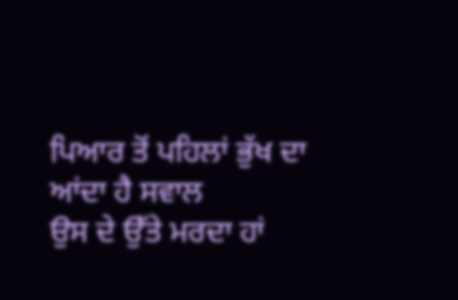ਪਿਆਰ ਤੋਂ ਪਹਿਲਾਂ ਭੁੱਖ ਦਾ ਆਂਦਾ ਹੈ ਸਵਾਲ
ਉਸ ਦੇ ਉੱਤੇ ਮਰਦਾ ਹਾਂ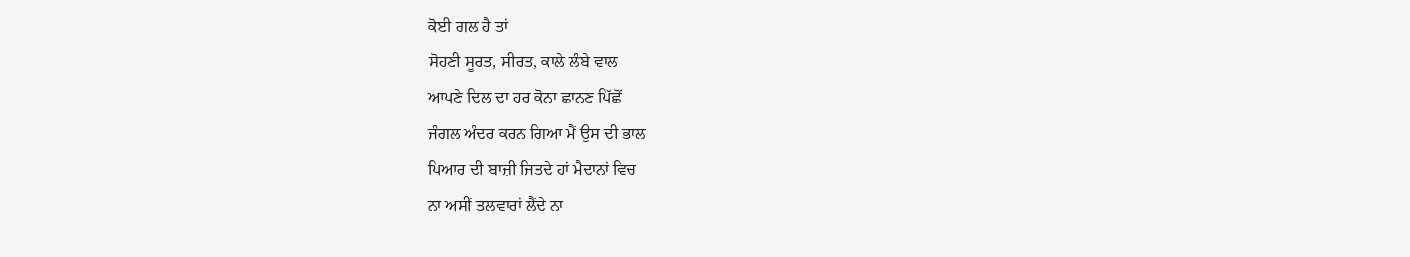ਕੋਈ ਗਲ ਹੈ ਤਾਂ
ਸੋਹਣੀ ਸੂਰਤ, ਸੀਰਤ, ਕਾਲੇ ਲੰਬੇ ਵਾਲ
ਆਪਣੇ ਦਿਲ ਦਾ ਹਰ ਕੋਨਾ ਛਾਨਣ ਪਿੱਛੋਂ
ਜੰਗਲ ਅੰਦਰ ਕਰਨ ਗਿਆ ਮੈਂ ਉਸ ਦੀ ਭਾਲ
ਪਿਆਰ ਦੀ ਬਾਜ਼ੀ ਜਿਤਦੇ ਹਾਂ ਮੈਦਾਨਾਂ ਵਿਚ
ਨਾ ਅਸੀਂ ਤਲਵਾਰਾਂ ਲੈਂਦੇ ਨਾ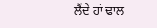ਲੈਂਦੇ ਹਾਂ ਢਾਲ